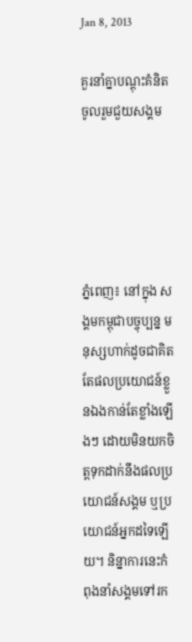Jan 8, 2013

គួរនាំគ្នាបណ្តុះគំនិតចូលរួមជួយសង្គម





ភ្នំពេញ៖ នៅក្នុង សង្គមកម្ពុជាបច្ចុប្បន្ន មនុស្សហាក់ដូចជាគិតតែផលប្រយោជន៍ខ្លួនឯងកាន់តែខ្លាំងឡើងៗ ដោយមិនយកចិត្តទុកដាក់នឹងផលប្រយោជន៍សង្គម ឬប្រយោជន៍អ្នកដទៃឡើយ។ និន្នាការនេះកំពុងនាំសង្គមទៅរក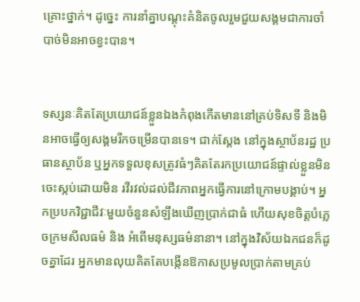គ្រោះថ្នាក់។ ដូច្នេះ ការនាំគ្នាបណ្តុះគំនិតចូលរួមជួយសង្គមជាការចាំបាច់មិនអាចខ្វះបាន។


ទស្សនៈគិតតែប្រយោជន៍ខ្លួនឯងកំពុងកើតមាននៅគ្រប់ទិសទី និងមិនអាចធ្វើឲ្យសង្គមរីកចម្រើនបានទេ។ ជាក់ស្តែង នៅក្នុងស្ថាប័នរដ្ឋ ប្រធានស្ថាប័ន ឬអ្នកទទួលខុសត្រូវធំៗគិតតែរកប្រយោជន៍ផ្ទាល់ខ្លួនមិនចេះស្កប់ដោយមិន រវីរវល់ដល់ជីវភាពអ្នកធ្វើការនៅក្រោមបង្គាប់។ អ្នកប្របកវិជ្ជាជីវៈមួយចំនួនសំឡឹងឃើញប្រាក់ជាធំ ហើយសុខចិត្តបំភ្លេចក្រមសីលធម៌ និង អំពើមនុស្សធម៌នានា។ នៅក្នុងវិស័យឯកជនក៏ដូចគ្នាដែរ អ្នកមានលុយគិតតែបង្កើនឱកាសប្រមូលប្រាក់តាមគ្រប់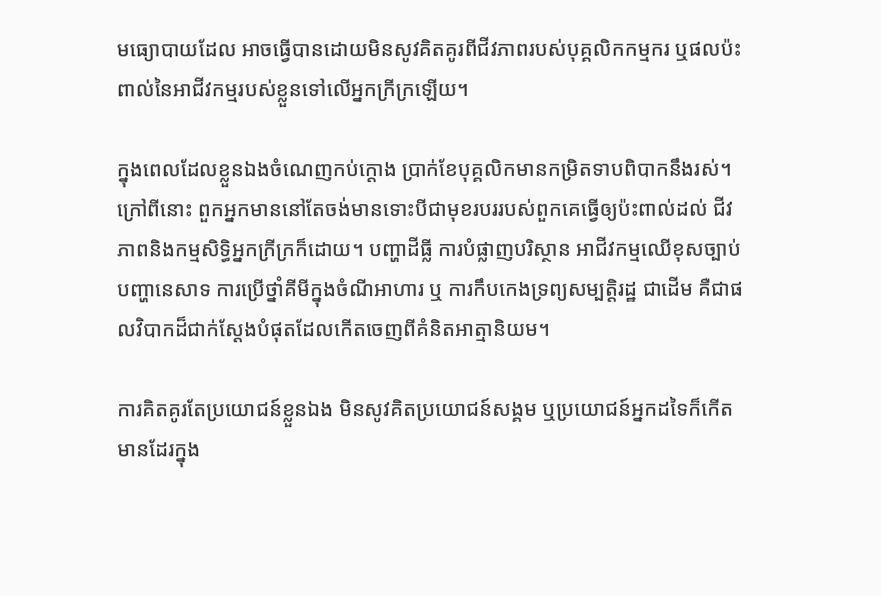មធ្យោបាយដែល អាចធ្វើបានដោយមិនសូវគិតគូរពីជីវភាពរបស់បុគ្គលិកកម្មករ ឬផលប៉ះពាល់នៃអាជីវកម្មរបស់ខ្លួនទៅលើអ្នកក្រីក្រឡើយ។

ក្នុងពេលដែលខ្លួនឯងចំណេញកប់ក្តោង ប្រាក់ខែបុគ្គលិកមានកម្រិតទាបពិបាកនឹងរស់។ ក្រៅពីនោះ ពួកអ្នកមាននៅតែចង់មានទោះបីជាមុខរបររបស់ពួកគេធ្វើឲ្យប៉ះពាល់ដល់ ជីវភាពនិងកម្មសិទ្ធិអ្នកក្រីក្រក៏ដោយ។ បញ្ហាដីធ្លី ការបំផ្លាញបរិស្ថាន អាជីវកម្មឈើខុសច្បាប់ បញ្ហានេសាទ ការប្រើថ្នាំគីមីក្នុងចំណីអាហារ ឬ ការកឹបកេងទ្រព្យសម្បត្តិរដ្ឋ ជាដើម គឺជាផលវិបាកដ៏ជាក់ស្តែងបំផុតដែលកើតចេញពីគំនិតអាត្មានិយម។

ការគិតគូរតែប្រយោជន៍ខ្លួនឯង មិនសូវគិតប្រយោជន៍សង្គម ឬប្រយោជន៍អ្នកដទៃក៏កើតមានដែរក្នុង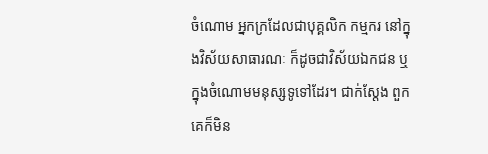ចំណោម អ្នកក្រដែលជាបុគ្គលិក កម្មករ នៅក្នុងវិស័យសាធារណៈ ក៏ដូចជាវិស័យឯកជន ឬក្នុងចំណោមមនុស្សទូទៅដែរ។ ជាក់ស្តែង ពួកគេក៏មិន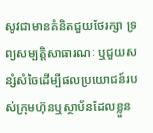សូវជាមានគំនិតជួយថែរក្សា ទ្រព្យសម្បត្តិសាធារណៈ ឬជួយសន្សំសំចៃដើម្បីផលប្រយោជន៍របស់ក្រុមហ៊ុនឬស្ថាប័នដែលខ្លួន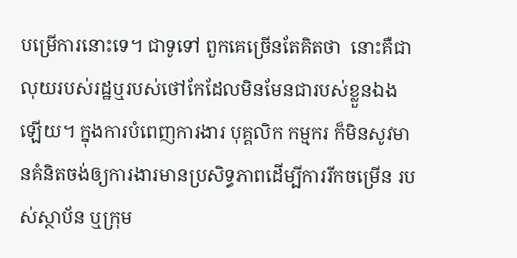បម្រើការនោះទេ។ ជាទូទៅ ពួកគេច្រើនតែគិតថា  នោះគឺជាលុយរបស់រដ្ឋឬរបស់ថៅកែដែលមិនមែនជារបស់ខ្លួនឯងឡើយ។ ក្នុងការបំពេញការងារ បុគ្គលិក កម្មករ ក៏មិនសូវមានគំនិតចង់ឲ្យការងារមានប្រសិទ្ធភាពដើម្បីការរីកចម្រើន របស់ស្ថាប័ន ឬក្រុម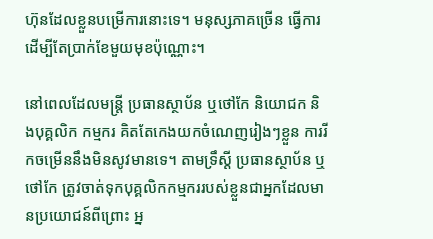ហ៊ុនដែលខ្លួនបម្រើការនោះទេ។ មនុស្សភាគច្រើន ធ្វើការដើម្បីតែប្រាក់ខែមួយមុខប៉ុណ្ណោះ។

នៅពេលដែលមន្ត្រី ប្រធានស្ថាប័ន ឬថៅកែ និយោជក និងបុគ្គលិក កម្មករ គិតតែកេងយកចំណេញរៀងៗខ្លួន ការរីកចម្រើននឹងមិនសូវមានទេ។ តាមទ្រឹស្តី ប្រធានស្ថាប័ន ឬថៅកែ ត្រូវចាត់ទុកបុគ្គលិកកម្មកររបស់ខ្លួនជាអ្នកដែលមានប្រយោជន៍ពីព្រោះ អ្ន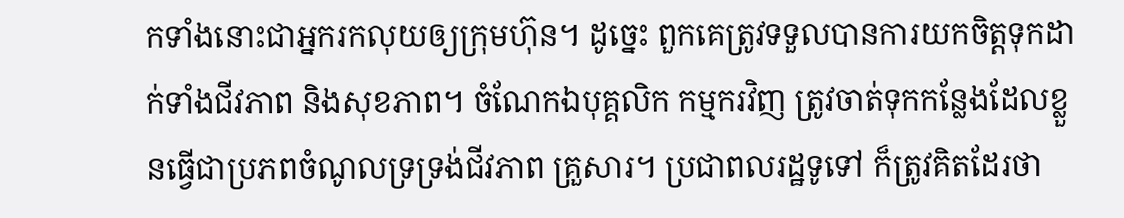កទាំងនោះជាអ្នករកលុយឲ្យក្រុមហ៊ុន។ ដូច្នេះ ពួកគេត្រូវទទួលបានការយកចិត្តទុកដាក់ទាំងជីវភាព និងសុខភាព។ ចំណែកឯបុគ្គលិក កម្មករវិញ ត្រូវចាត់ទុកកន្លែងដែលខ្លួនធ្វើជាប្រភពចំណូលទ្រទ្រង់ជីវភាព គ្រួសារ។ ប្រជាពលរដ្ឋទូទៅ ក៏ត្រូវគិតដែរថា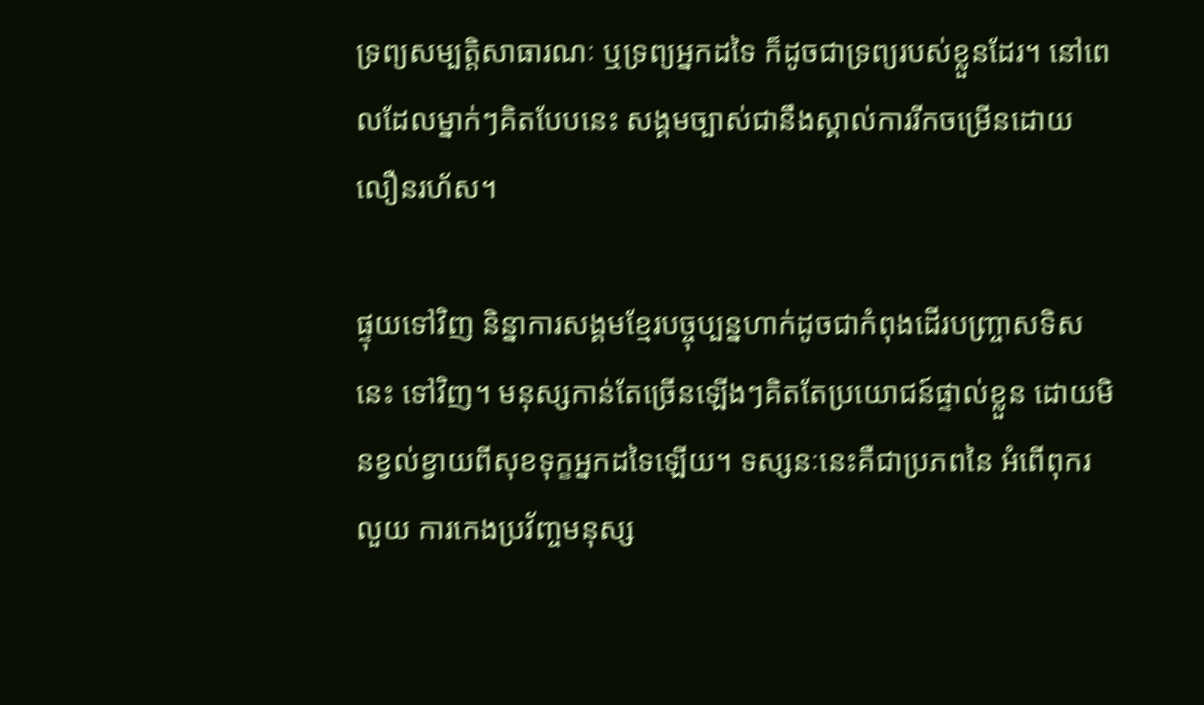ទ្រព្យសម្បត្តិសាធារណៈ ឬទ្រព្យអ្នកដទៃ ក៏ដូចជាទ្រព្យរបស់ខ្លួនដែរ។ នៅពេលដែលម្នាក់ៗគិតបែបនេះ សង្គមច្បាស់ជានឹងស្គាល់ការរីកចម្រើនដោយលឿនរហ័ស។

ផ្ទុយទៅវិញ និន្នាការសង្គមខ្មែរបច្ចុប្បន្នហាក់ដូចជាកំពុងដើរបញ្ច្រាសទិសនេះ ទៅវិញ។ មនុស្សកាន់តែច្រើនឡើងៗគិតតែប្រយោជន៍ផ្ទាល់ខ្លួន ដោយមិនខ្វល់ខ្វាយពីសុខទុក្ខអ្នកដទៃឡើយ។ ទស្សនៈនេះគឺជាប្រភពនៃ អំពើពុករលួយ ការកេងប្រវ័ញ្ចមនុស្ស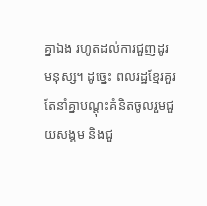គ្នាឯង រហូតដល់ការជួញដូរមនុស្ស។ ដូច្នេះ ពលរដ្ឋខ្មែរគួរតែនាំគ្នាបណ្តុះគំនិតចូលរួមជួយសង្គម និងជួ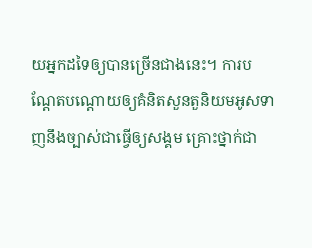យអ្នកដទៃឲ្យបានច្រើនជាងនេះ។ ការបណ្តែតបណ្តោយឲ្យគំនិតសួនតួនិយមអូសទាញនឹងច្បាស់ជាធ្វើឲ្យសង្គម គ្រោះថ្នាក់ជា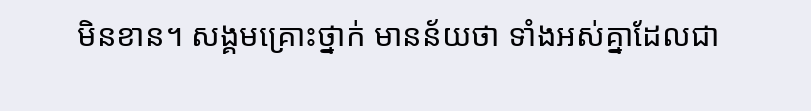មិនខាន។ សង្គមគ្រោះថ្នាក់ មានន័យថា ទាំងអស់គ្នាដែលជា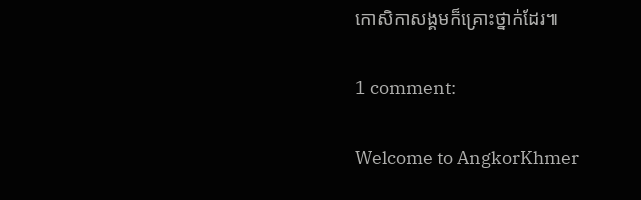កោសិកាសង្គមក៏គ្រោះថ្នាក់ដែរ៕

1 comment:

Welcome to AngkorKhmer